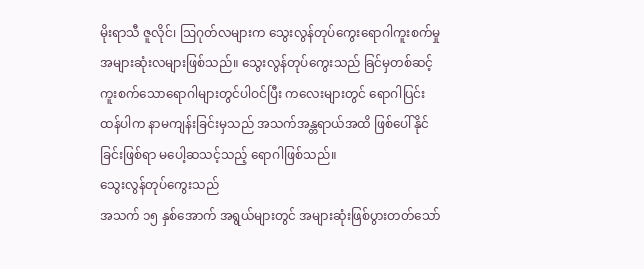မိုးရာသီ ဇူလိုင်၊ ဩဂုတ်လများက သွေးလွန်တုပ်ကွေးရောဂါကူးစက်မှုအများဆုံးလများဖြစ်သည်။ သွေးလွန်တုပ်ကွေးသည် ခြင်မှတစ်ဆင့် ကူးစက်သောရောဂါများတွင်ပါဝင်ပြီး ကလေးများတွင် ရောဂါပြင်းထန်ပါက နာမကျန်းခြင်းမှသည် အသက်အန္တရာယ်အထိ ဖြစ်ပေါ်နိုင်ခြင်းဖြစ်ရာ မပေါ့ဆသင့်သည့် ရောဂါဖြစ်သည်။
သွေးလွန်တုပ်ကွေးသည်
အသက် ၁၅ နှစ်အောက် အရွယ်များတွင် အများဆုံးဖြစ်ပွားတတ်သော်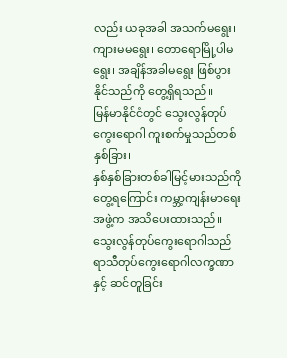လည်း ယခုအခါ အသက်မရွေး၊
ကျားမမရွေး၊ တောရောမြို့ပါမရွေး၊ အချိန်အခါမရွေး ဖြစ်ပွားနိုင်သည်ကို တွေ့ရှိရသည်။
မြန်မာနိုင်ငံတွင် သွေးလွန်တုပ်ကွေးရောဂါ ကူးစက်မှုသည်တစ်နှစ်ခြား၊
နှစ်နှစ်ခြားတစ်ခါမြင့်မားသည်ကို တွေ့ရကြောင်း ကမ္ဘာ့ကျန်းမာရေးအဖွဲ့က အသိပေးထားသည်။
သွေးလွန်တုပ်ကွေးရောဂါသည် ရာသီတုပ်ကွေးရောဂါလက္ခဏာနှင့် ဆင်တူခြင်း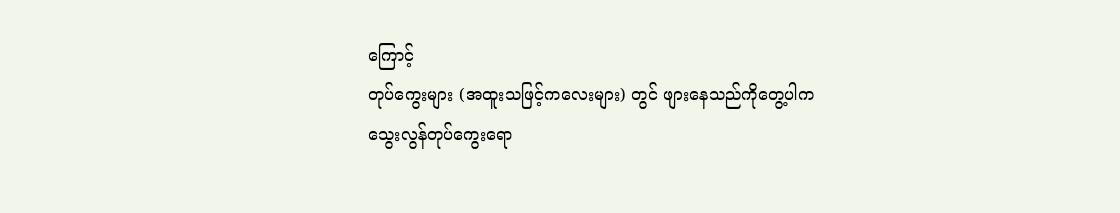ကြောင့်
တုပ်ကွေးများ (အထူးသဖြင့်ကလေးများ) တွင် ဖျားနေသည်ကိုတွေ့ပါက
သွေးလွန်တုပ်ကွေးရော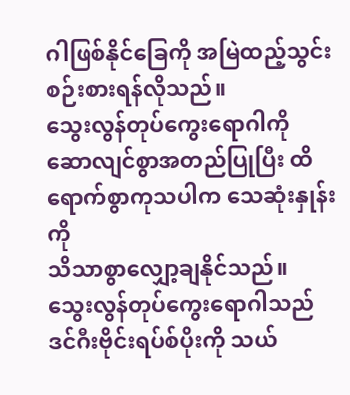ဂါဖြစ်နိုင်ခြေကို အမြဲထည့်သွင်းစဉ်းစားရန်လိုသည်။
သွေးလွန်တုပ်ကွေးရောဂါကို ဆောလျင်စွာအတည်ပြုပြီး ထိရောက်စွာကုသပါက သေဆုံးနှုန်းကို
သိသာစွာလျှော့ချနိုင်သည်။
သွေးလွန်တုပ်ကွေးရောဂါသည်
ဒင်ဂီးဗိုင်းရပ်စ်ပိုးကို သယ်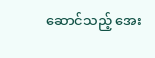ဆောင်သည့် အေး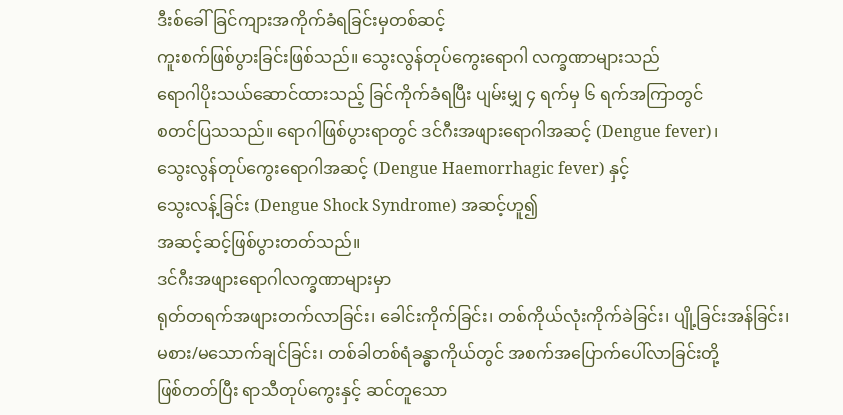ဒီးစ်ခေါ် ခြင်ကျားအကိုက်ခံရခြင်းမှတစ်ဆင့်
ကူးစက်ဖြစ်ပွားခြင်းဖြစ်သည်။ သွေးလွန်တုပ်ကွေးရောဂါ လက္ခဏာများသည်
ရောဂါပိုးသယ်ဆောင်ထားသည့် ခြင်ကိုက်ခံရပြီး ပျမ်းမျှ ၄ ရက်မှ ၆ ရက်အကြာတွင်
စတင်ပြသသည်။ ရောဂါဖြစ်ပွားရာတွင် ဒင်ဂီးအဖျားရောဂါအဆင့် (Dengue fever)၊
သွေးလွန်တုပ်ကွေးရောဂါအဆင့် (Dengue Haemorrhagic fever) နှင့်
သွေးလန့်ခြင်း (Dengue Shock Syndrome) အဆင့်ဟူ၍
အဆင့်ဆင့်ဖြစ်ပွားတတ်သည်။
ဒင်ဂီးအဖျားရောဂါလက္ခဏာများမှာ
ရုတ်တရက်အဖျားတက်လာခြင်း၊ ခေါင်းကိုက်ခြင်း၊ တစ်ကိုယ်လုံးကိုက်ခဲခြင်း၊ ပျို့ခြင်းအန်ခြင်း၊
မစား/မသောက်ချင်ခြင်း၊ တစ်ခါတစ်ရံခန္ဓာကိုယ်တွင် အစက်အပြောက်ပေါ်လာခြင်းတို့
ဖြစ်တတ်ပြီး ရာသီတုပ်ကွေးနှင့် ဆင်တူသော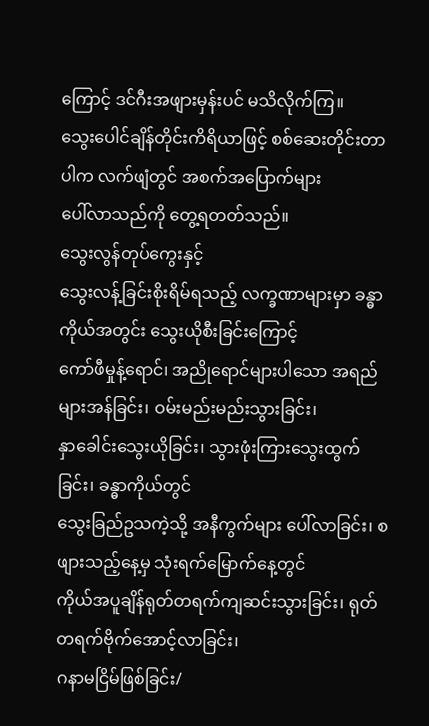ကြောင့် ဒင်ဂီးအဖျားမှန်းပင် မသိလိုက်ကြ။
သွေးပေါင်ချိန်တိုင်းကိရိယာဖြင့် စစ်ဆေးတိုင်းတာပါက လက်ဖျံတွင် အစက်အပြောက်များ
ပေါ်လာသည်ကို တွေ့ရတတ်သည်။
သွေးလွန်တုပ်ကွေးနှင့်
သွေးလန့်ခြင်းစိုးရိမ်ရသည့် လက္ခဏာများမှာ ခန္ဓာကိုယ်အတွင်း သွေးယိုစီးခြင်းကြောင့်
ကော်ဖီမှုန့်ရောင်၊ အညိုရောင်များပါသော အရည်များအန်ခြင်း၊ ဝမ်းမည်းမည်းသွားခြင်း၊
နှာခေါင်းသွေးယိုခြင်း၊ သွားဖုံးကြားသွေးထွက်ခြင်း၊ ခန္ဓာကိုယ်တွင်
သွေးခြည်ဥသကဲ့သို့ အနီကွက်များ ပေါ်လာခြင်း၊ စဖျားသည့်နေ့မှ သုံးရက်မြောက်နေ့တွင်
ကိုယ်အပူချိန်ရုတ်တရက်ကျဆင်းသွားခြင်း၊ ရုတ်တရက်ဗိုက်အောင့်လာခြင်း၊
ဂနာမငြိမ်ဖြစ်ခြင်း/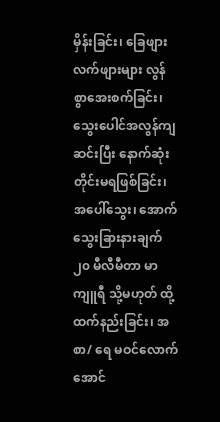မှိန်းခြင်း၊ ခြေဖျားလက်ဖျားများ လွန်စွာအေးစက်ခြင်း၊
သွေးပေါင်အလွန်ကျဆင်းပြီး နောက်ဆုံးတိုင်းမရဖြစ်ခြင်း၊ အပေါ်သွေး၊ အောက်သွေးခြားနားချက်
၂၀ မီလီမီတာ မာကျူရီ သို့မဟုတ် ထို့ထက်နည်းခြင်း၊ အစာ/ ရေ မဝင်လောက်အောင်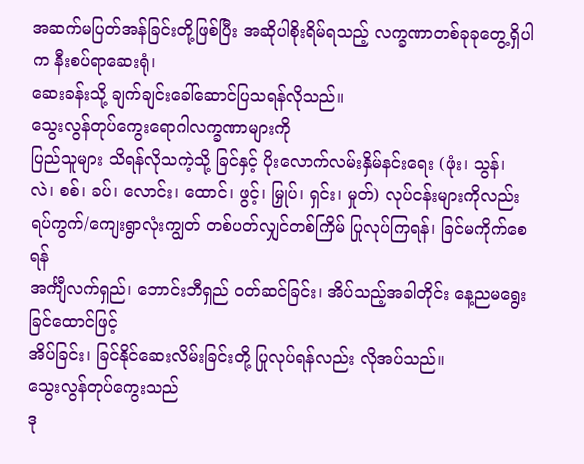အဆက်မပြတ်အန်ခြင်းတို့ဖြစ်ပြီး အဆိုပါစိုးရိမ်ရသည့် လက္ခဏာတစ်ခုခုတွေ့ရှိပါက နီးစပ်ရာဆေးရုံ၊
ဆေးခန်းသို့ ချက်ချင်းခေါ်ဆောင်ပြသရန်လိုသည်။
သွေးလွန်တုပ်ကွေးရောဂါလက္ခဏာများကို
ပြည်သူများ သိရန်လိုသကဲ့သို့ ခြင်နှင့် ပိုးလောက်လမ်းနှိမ်နင်းရေး (ဖုံး၊ သွန်၊
လဲ၊ စစ်၊ ခပ်၊ လောင်း၊ ထောင်၊ ဖွင့်၊ မြှုပ်၊ ရှင်း၊ မှုတ်) လုပ်ငန်းများကိုလည်း
ရပ်ကွက်/ကျေးရွာလုံးကျွတ် တစ်ပတ်လျှင်တစ်ကြိမ် ပြုလုပ်ကြရန်၊ ခြင်မကိုက်စေရန်
အင်္ကျီလက်ရှည်၊ ဘောင်းဘီရှည် ဝတ်ဆင်ခြင်း၊ အိပ်သည့်အခါတိုင်း နေ့ညမရွေးခြင်ထောင်ဖြင့်
အိပ်ခြင်း၊ ခြင်နိုင်ဆေးလိမ်းခြင်းတို့ ပြုလုပ်ရန်လည်း လိုအပ်သည်။
သွေးလွန်တုပ်ကွေးသည်
ဒု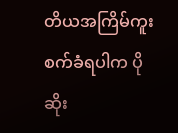တိယအကြိမ်ကူးစက်ခံရပါက ပိုဆိုး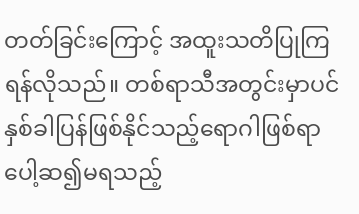တတ်ခြင်းကြောင့် အထူးသတိပြုကြရန်လိုသည်။ တစ်ရာသီအတွင်းမှာပင်
နှစ်ခါပြန်ဖြစ်နိုင်သည့်ရောဂါဖြစ်ရာ ပေါ့ဆ၍မရသည့်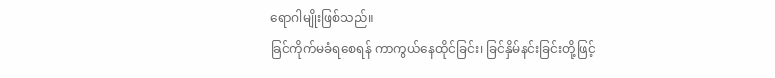ရောဂါမျိုးဖြစ်သည်။
ခြင်ကိုက်မခံရစေရန် ကာကွယ်နေထိုင်ခြင်း၊ ခြင်နှိမ်နင်းခြင်းတို့ဖြင့်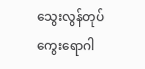သွေးလွန်တုပ်ကွေးရောဂါ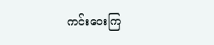ကင်းဝေးကြ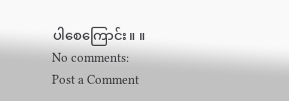ပါစေကြောင်း။ ။
No comments:
Post a Comment